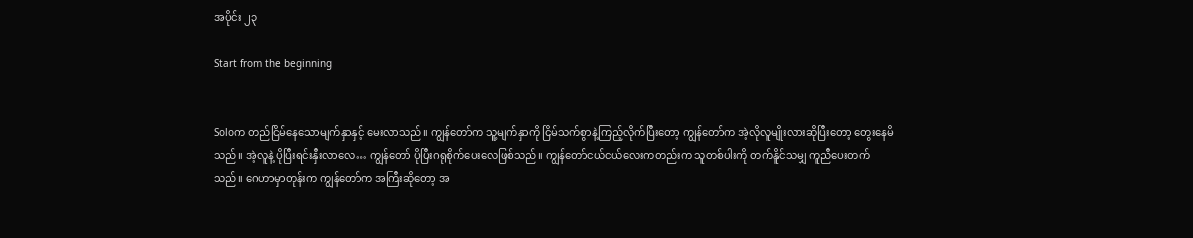အပိုင်း ၂၃

Start from the beginning


Soloက တည်ငြိမ်နေသောမျက်နှာနှင့် မေးလာသည်။ ကျွန်တော်က သူ့မျက်နှာကို ငြိမ်သက်စွာနဲ့ကြည့်လိုက်ပြီးတော့ ကျွန်တော်က အဲ့လိုလူမျိုးလားဆိုပြီးတော့ တွေးနေမိသည်။ အဲ့လူနဲ့ ပိုပြီးရင်းနှီးလာလေ… ကျွန်တော် ပိုပြီးဂရုစိုက်ပေးလေဖြစ်သည်။ ကျွန်တော်ငယ်ငယ်လေးကတည်းက သူတစ်ပါးကို တက်နိူင်သမျှ ကူညီပေးတက်သည်။ ဂေဟာမှာတုန်းက ကျွန်တော်က အကြီးဆိုတော့ အ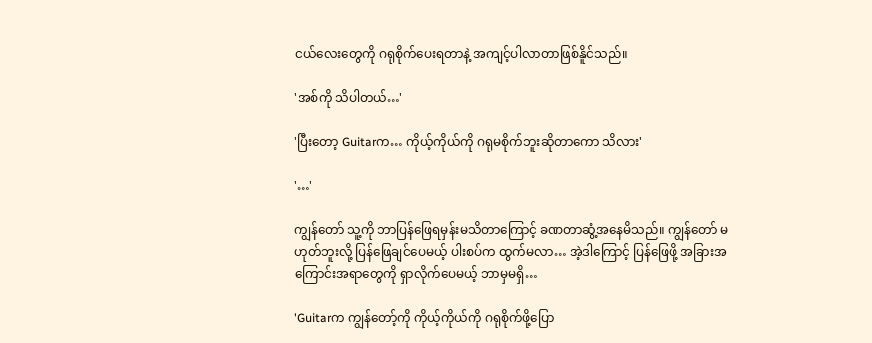ငယ်လေးတွေကို ဂရုစိုက်ပေးရတာနဲ့ အကျင့်ပါလာတာဖြစ်နိူင်သည်။

'အစ်ကို သိပါတယ်…'

'ပြီးတော့ Guitarက… ကိုယ့်ကိုယ်ကို ဂရုမစိုက်ဘူးဆိုတာကော သိလား'

'…'

ကျွန်တော် သူ့ကို ဘာပြန်ဖြေရမှန်းမသိတာကြောင့် ခဏတာဆွံ့အနေမိသည်။ ကျွန်တော် မဟုတ်ဘူးလို့ ပြန်ဖြေချင်ပေမယ့် ပါးစပ်က ထွက်မလာ… အဲ့ဒါကြောင့် ပြန်ဖြေဖို့ အခြားအကြောင်းအရာတွေကို ရှာလိုက်ပေမယ့် ဘာမှမရှိ…

'Guitarက ကျွန်တော့်ကို ကိုယ့်ကိုယ်ကို ဂရုစိုက်ဖို့ပြော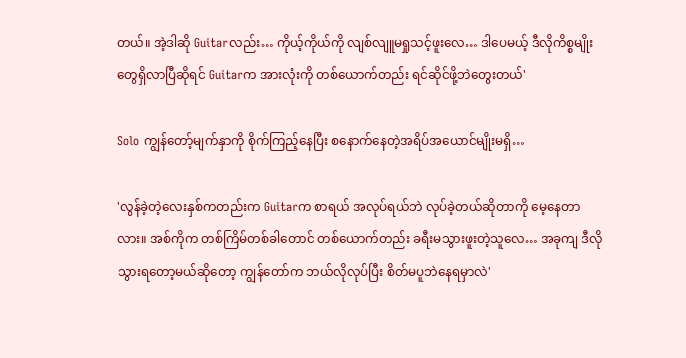တယ်။ အဲ့ဒါဆို Guitarလည်း… ကိုယ့်ကိုယ်ကို လျစ်လျူမရှုသင့်ဖူးလေ… ဒါပေမယ့် ဒီလိုကိစ္စမျိုးတွေရှိလာပြီဆိုရင် Guitarက အားလုံးကို တစ်ယောက်တည်း ရင်ဆိုင်ဖို့ဘဲတွေးတယ်'

Solo ကျွန်တော့်မျက်နှာကို စိုက်ကြည့်နေပြီး စနောက်နေတဲ့အရိပ်အယောင်မျိုးမရှိ…

'လွန်ခဲ့တဲ့လေးနှစ်ကတည်းက Guitarက စာရယ် အလုပ်ရယ်ဘဲ လုပ်ခဲ့တယ်ဆိုတာကို မေ့နေတာလား။ အစ်ကိုက တစ်ကြိမ်တစ်ခါတောင် တစ်ယောက်တည်း ခရီးမသွားဖူးတဲ့သူလေ… အခုကျ ဒီလိုသွားရတော့မယ်ဆိုတော့ ကျွန်တော်က ဘယ်လိုလုပ်ပြီး စိတ်မပူဘဲနေရမှာလဲ'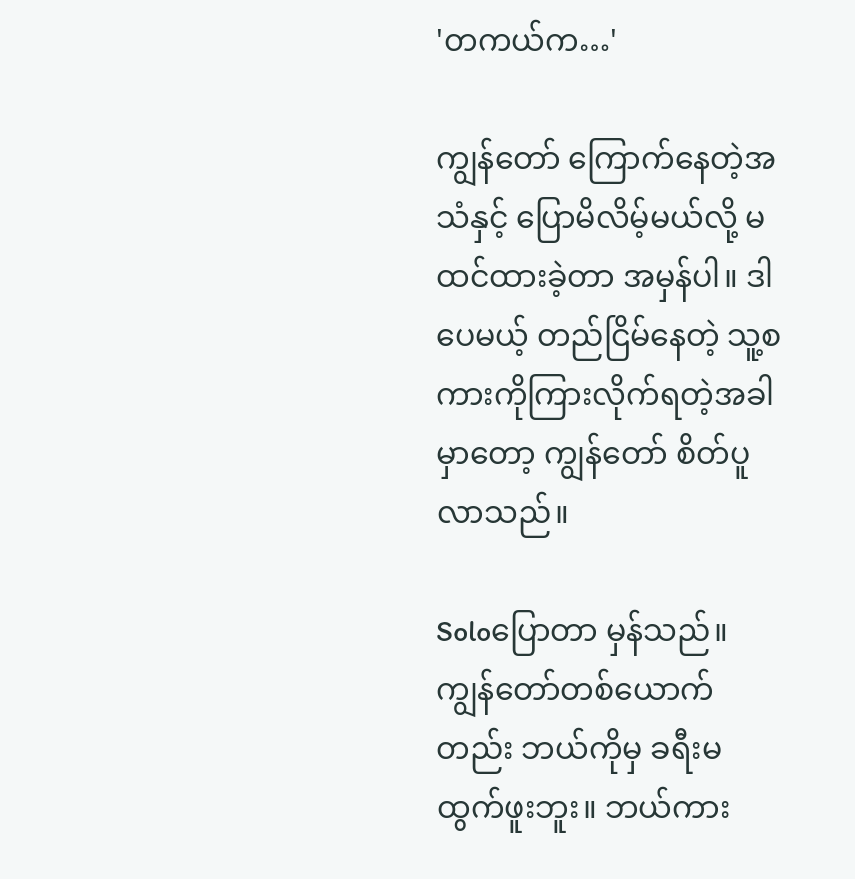'တကယ်က…'

ကျွန်တော် ကြောက်နေတဲ့အသံနှင့် ပြောမိလိမ့်မယ်လို့ မထင်ထားခဲ့တာ အမှန်ပါ။ ဒါပေမယ့် တည်ငြိမ်နေတဲ့ သူ့စကားကိုကြားလိုက်ရတဲ့အခါမှာတော့ ကျွန်တော် စိတ်ပူလာသည်။

Soloပြောတာ မှန်သည်။ ကျွန်တော်တစ်ယောက်တည်း ဘယ်ကိုမှ ခရီးမထွက်ဖူးဘူး။ ဘယ်ကား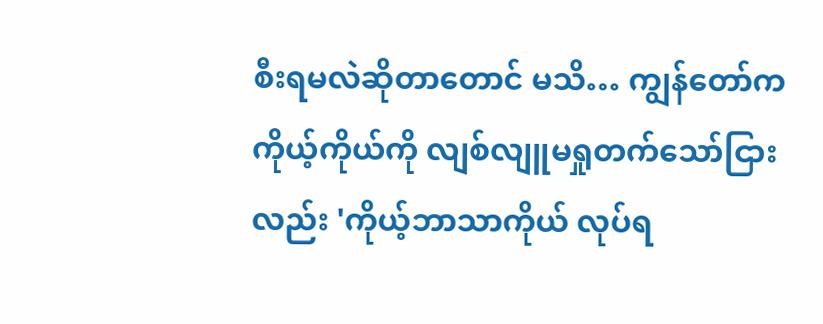စီးရမလဲဆိုတာတောင် မသိ… ကျွန်တော်က ကိုယ့်ကိုယ်ကို လျစ်လျူမရှုတက်သော်ငြားလည်း 'ကိုယ့်ဘာသာကိုယ် လုပ်ရ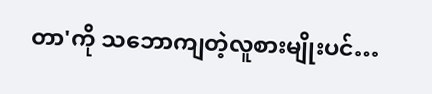တာ'ကို သဘောကျတဲ့လူစားမျိုးပင်…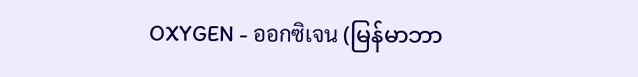OXYGEN - ออกซิเจน (မြန်မာဘာ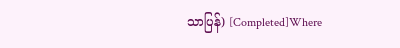သာပြန်) [Completed]Where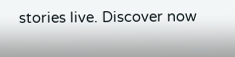stories live. Discover now